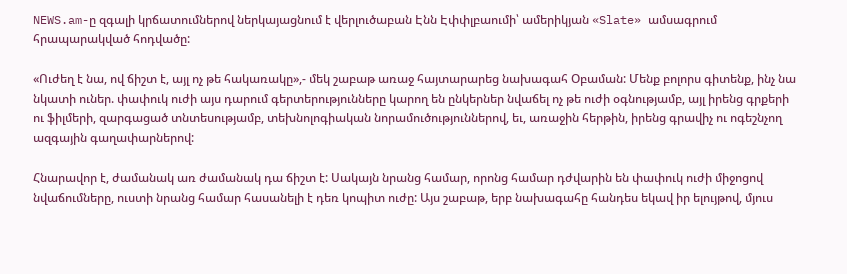NEWS.am-ը զգալի կրճատումներով ներկայացնում է վերլուծաբան Էնն Էփփլբաումի՝ ամերիկյան «Slate» ամսագրում հրապարակված հոդվածը:

«Ուժեղ է նա, ով ճիշտ է, այլ ոչ թե հակառակը»,- մեկ շաբաթ առաջ հայտարարեց նախագահ Օբաման: Մենք բոլորս գիտենք, ինչ նա նկատի ուներ. փափուկ ուժի այս դարում գերտերությունները կարող են ընկերներ նվաճել ոչ թե ուժի օգնությամբ, այլ իրենց գրքերի ու ֆիլմերի, զարգացած տնտեսությամբ, տեխնոլոգիական նորամուծություններով, եւ, առաջին հերթին, իրենց գրավիչ ու ոգեշնչող ազգային գաղափարներով:

Հնարավոր է, ժամանակ առ ժամանակ դա ճիշտ է: Սակայն նրանց համար, որոնց համար դժվարին են փափուկ ուժի միջոցով նվաճումները, ուստի նրանց համար հասանելի է դեռ կոպիտ ուժը: Այս շաբաթ, երբ նախագահը հանդես եկավ իր ելույթով, մյուս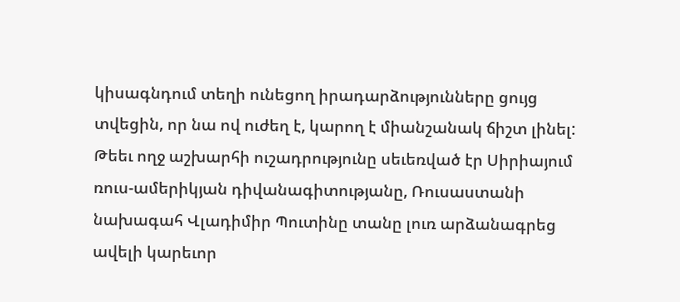կիսագնդում տեղի ունեցող իրադարձությունները ցույց տվեցին, որ նա ով ուժեղ է, կարող է միանշանակ ճիշտ լինել: Թեեւ ողջ աշխարհի ուշադրությունը սեւեռված էր Սիրիայում ռուս-ամերիկյան դիվանագիտությանը, Ռուսաստանի նախագահ Վլադիմիր Պուտինը տանը լուռ արձանագրեց ավելի կարեւոր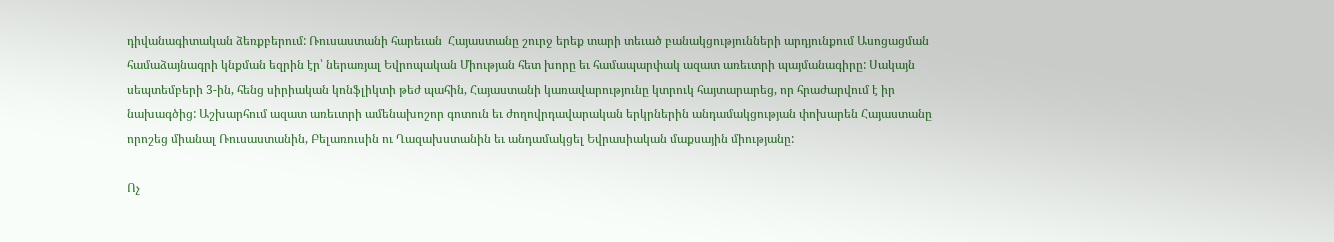դիվանագիտական ձեռքբերում: Ռուսաստանի հարեւան  Հայաստանը շուրջ երեք տարի տեւած բանակցությունների արդյունքում Ասոցացման համաձայնագրի կնքման եզրին էր՝ ներառյալ Եվրոպական Միության հետ խորը եւ համապարփակ ազատ առեւտրի պայմանագիրը: Սակայն սեպտեմբերի 3-ին, հենց սիրիական կոնֆլիկտի թեժ պահին, Հայաստանի կառավարությունը կտրուկ հայտարարեց, որ հրաժարվում է իր նախագծից: Աշխարհում ազատ առեւտրի ամենախոշոր գոտուն եւ ժողովրդավարական երկրներին անդամակցության փոխարեն Հայաստանը որոշեց միանալ Ռուսաստանին, Բելառուսին ու Ղազախստանին եւ անդամակցել Եվրասիական մաքսային միությանը:

Ոչ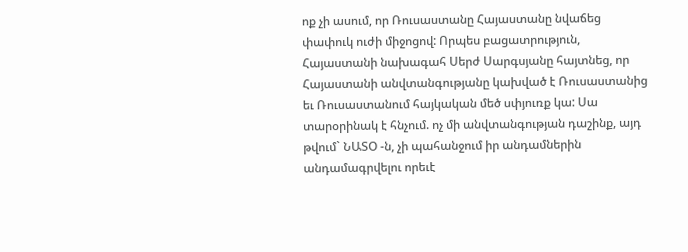ոք չի ասում, որ Ռուսաստանը Հայաստանը նվաճեց փափուկ ուժի միջոցով: Որպես բացատրություն, Հայաստանի նախագահ Սերժ Սարգսյանը հայտնեց, որ Հայաստանի անվտանգությանը կախված է Ռուսաստանից եւ Ռուսաստանում հայկական մեծ սփյուռք կա: Սա տարօրինակ է հնչում. ոչ մի անվտանգության դաշինք, այդ թվում` ՆԱՏՕ -ն, չի պահանջում իր անդամներին անդամագրվելու որեւէ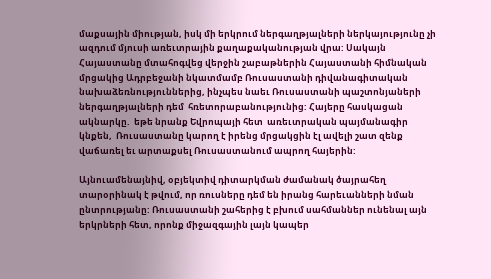մաքսային միության, իսկ մի երկրում ներգաղթյալների ներկայությունը չի ազդում մյուսի առեւտրային քաղաքականության վրա: Սակայն Հայաստանը մտահոգվեց վերջին շաբաթներին Հայաստանի հիմնական մրցակից Ադրբեջանի նկատմամբ Ռուսաստանի դիվանագիտական նախաձեռնություններից, ինչպես նաեւ Ռուսաստանի պաշտոնյաների ներգաղթյալների դեմ  հռետորաբանությունից: Հայերը հասկացան ակնարկը.  եթե նրանք Եվրոպայի հետ  առեւտրական պայմանագիր կնքեն,  Ռուսաստանը կարող է իրենց մրցակցին էլ ավելի շատ զենք վաճառել եւ արտաքսել Ռուսաստանում ապրող հայերին:

Այնուամենայնիվ, օբյեկտիվ դիտարկման ժամանակ ծայրահեղ տարօրինակ է թվում, որ ռուսները դեմ են իրանց հարեւանների նման ընտրությանը: Ռուսաստանի շահերից է բխում սահմաններ ունենալ այն երկրների հետ, որոնք միջազգային լայն կապեր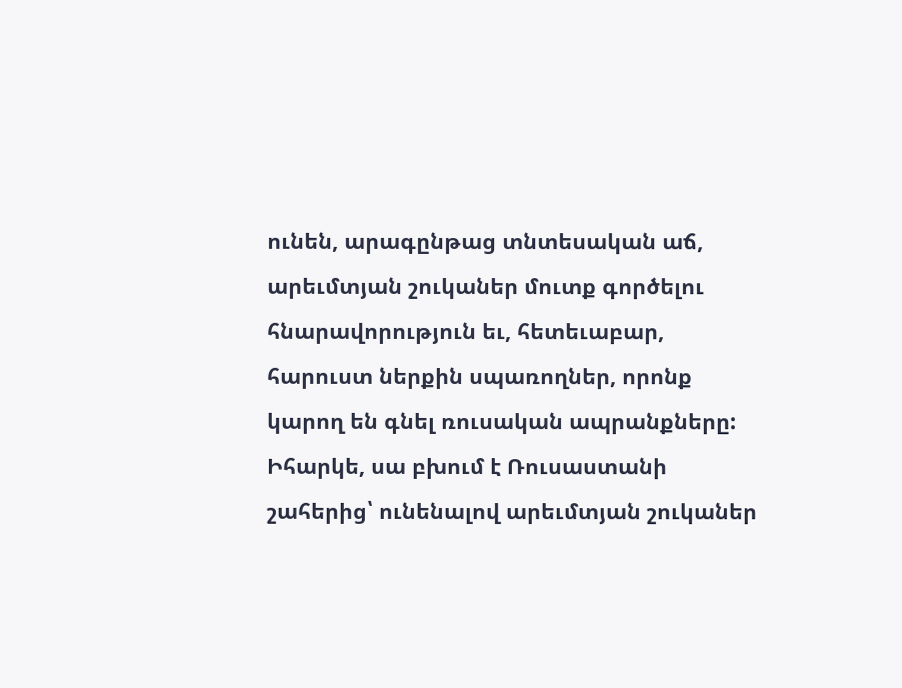ունեն, արագընթաց տնտեսական աճ, արեւմտյան շուկաներ մուտք գործելու հնարավորություն եւ, հետեւաբար, հարուստ ներքին սպառողներ, որոնք կարող են գնել ռուսական ապրանքները: Իհարկե, սա բխում է Ռուսաստանի շահերից՝ ունենալով արեւմտյան շուկաներ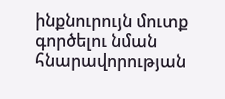ինքնուրույն մուտք գործելու նման հնարավորության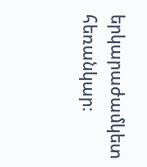երկարաժամկետ հեռանկար: